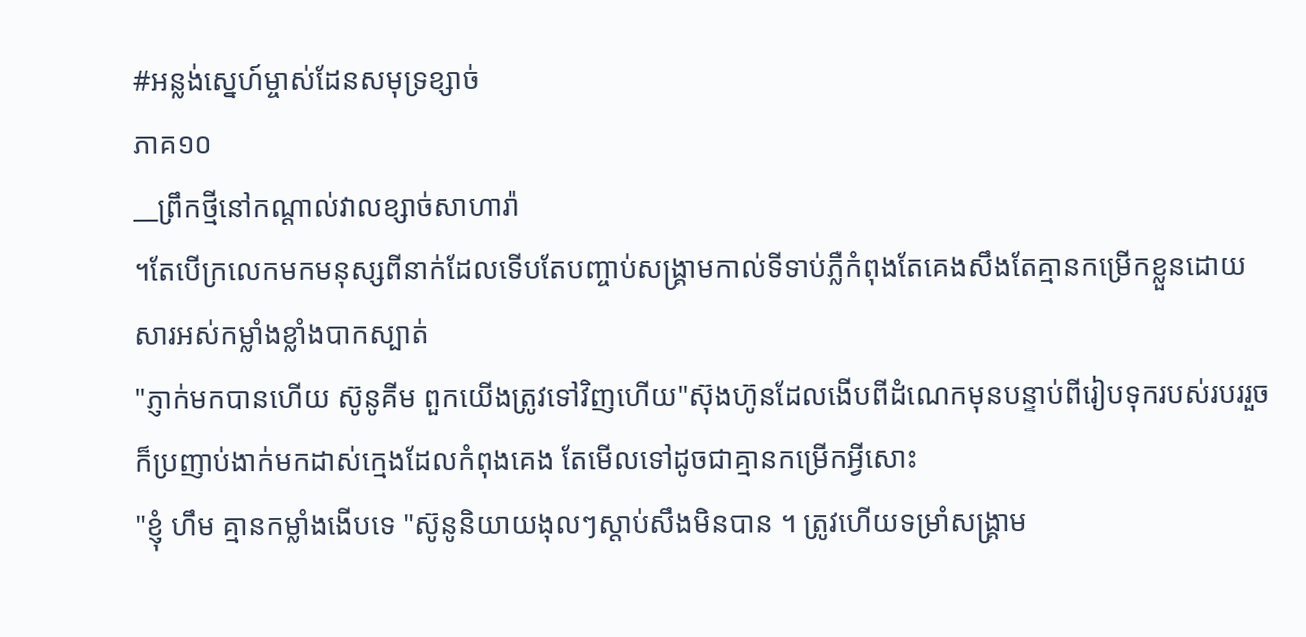#អន្លង់ស្នេហ៍ម្ចាស់ដែនសមុទ្រខ្សាច់
ភាគ១០
__ព្រឹកថ្មីនៅកណ្តាល់វាលខ្សាច់សាហារ៉ា
។តែបើក្រលេកមកមនុស្សពីនាក់ដែលទើបតែបញ្ចាប់សង្គ្រាមកាល់ទីទាប់ភ្លឺកំពុងតែគេងសឹងតែគ្មានកម្រើកខ្លួនដោយសារអស់កម្លាំងខ្លាំងបាកស្បាត់
"ភ្ញាក់មកបានហើយ ស៊ូនូគីម ពួកយើងត្រូវទៅវិញហើយ"ស៊ុងហ៊ូនដែលងើបពីដំណេកមុនបន្ទាប់ពីរៀបទុករបស់របររួចក៏ប្រញាប់ងាក់មកដាស់ក្មេងដែលកំពុងគេង តែមើលទៅដូចជាគ្មានកម្រើកអ្វីសោះ
"ខ្ញុំ ហឹម គ្មានកម្លាំងងើបទេ "ស៊ូនូនិយាយងុលៗស្តាប់សឹងមិនបាន ។ ត្រូវហើយទម្រាំសង្គ្រាម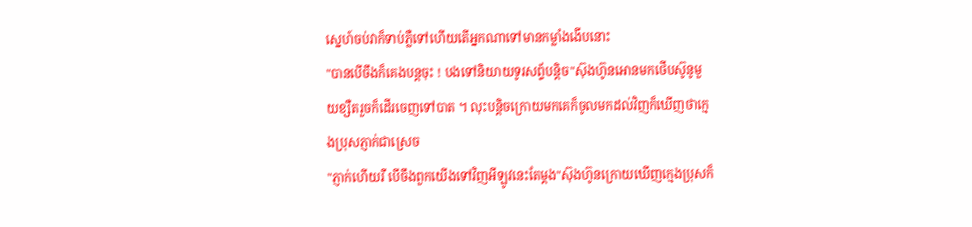ស្នេហ៍ចប់វាក៏ទាប់ភ្លឺទៅហើយតើអ្នកណាទៅមានកម្លាំងងើបនោះ
"បានបើចឹងក៏គេងបន្តចុះ ! បងទៅនិយាយទូរសព្ទ័បន្តិច"ស៊ុងហ៊ូនអោនមកថើបស៊ូនូមួយខ្សឺតរួចក៏ដើរចេញទៅបាត ។ លុះបន្តិចក្រោយមកគេក៏ចូលមកដល់វិញក៏ឃើញថាក្មេងប្រុសភ្ញាក់ជាស្រេច
"ភ្ញាក់ហើយរឺ បើចឹងពួកយើងទៅវិញអីឡូវនេះតែម្តង"ស៊ុងហ៊ូនក្រោយឃើញក្មេងប្រុសក៏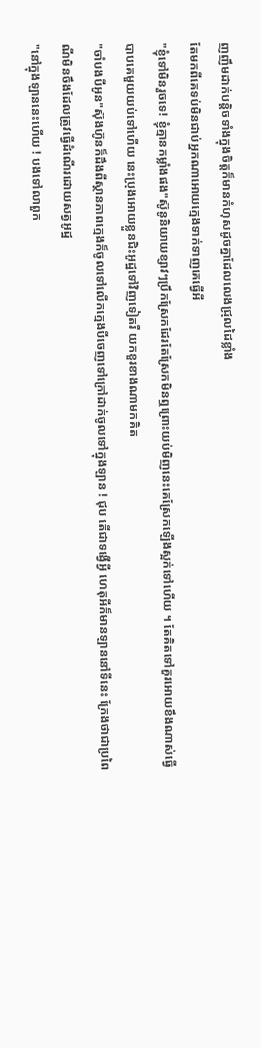ញញឹមដាក់បន្តិចទាំងក្នុងចិត្តក៏មានកំហុសដូចគ្នាដែលលេងជ្រុលដៃខ្លាំង
តែមកពីគេទប់មិនជាប់អ្នកណាអោយក្មេងទាក់ទាញគេធ្វើអី
"ខ្ញុំទៅមិនរួចទេ! ខ្ញុំគ្មានកម្លាំងផង"ស៊ូនូនិយាយខ្សាវៗប្រឹកស្រែកដែរតែស្រែកមិនឮព្រោះយប់មិញនេះគេស្រែកឡើងស្អក់ទៅហើយ ។ តែគិតទៅគួរអោយខឹងណាស់ធ្វើបាបគេមួយយប់ទៅហើយ នេះប្រុងអោយខ្លួនជិះអូដ្ឋទៅវិញទៀតរឺ យកខួរខាងណាមកគិត
"ចាំបងបីអូន"ស៊ុងហ៊ូនក៏ដឹងពីស្ថានភាពក្មេងក៏ចូលទៅលើកក្មេងបីចេញទៅក្រៅដាក់ចូលទៅក្នុងឡាន ! ជុប តើជាទង្វើអ្វី ហេតុអីក៏មានឡាននៅទីនេះ ក្រែងថាជាប្រពៃណីមិនចឹងដែលត្រូវធ្វើដំណើរដោយសត្វអូដ្ឋ
"នៅក្នុងឡាននេះហើយ ! បងទៅលាពួក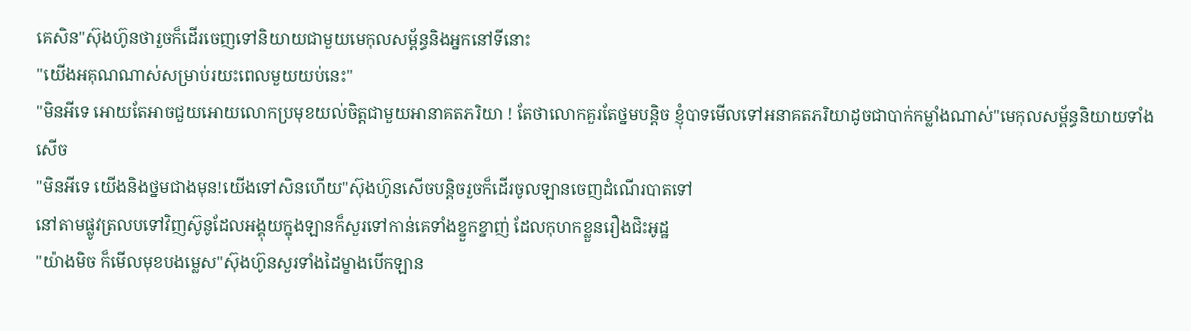គេសិន"ស៊ុងហ៊ូនថារួចក៏ដើរចេញទៅនិយាយជាមួយមេកុលសម្ព័ន្ធនិងអ្នកនៅទីនោះ
"យើងអគុណណាស់សម្រាប់រយះពេលមួយយប់នេះ"
"មិនអីទេ អោយតែអាចជួយអោយលោកប្រមុខយល់ចិត្តជាមួយអានាគតភរិយា ! តែថាលោកគួរតែថ្នមបន្តិច ខ្ញុំបាទមើលទៅអនាគតភរិយាដូចជាបាក់កម្លាំងណាស់"មេកុលសម្ព័ន្ធនិយាយទាំងសើច
"មិនអីទេ យើងនិងថ្នមជាងមុន!យើងទៅសិនហើយ"ស៊ុងហ៊ូនសើចបន្តិចរួចក៏ដើរចូលឡានចេញដំណើរបាតទៅ
នៅតាមផ្លូវត្រលបទៅវិញស៊ូនូដែលអង្គុយក្នុងឡានក៏សួរទៅកាន់គេទាំងខ្នួកខ្នាញ់ ដែលកុហកខ្លួនរឿងជិះអូដ្ឋ
"យ៉ាងមិច ក៏មើលមុខបងម្លេស"ស៊ុងហ៊ូនសួរទាំងដៃម្ខាងបើកឡាន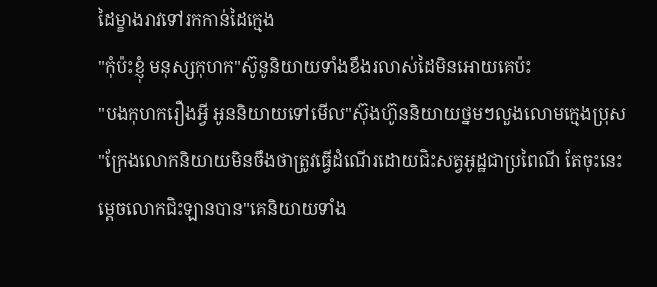ដៃម្ខាងរាវទៅរកកាន់ដៃក្មេង
"កុំប៉ះខ្ញុំ មនុស្សកុហក"ស៊ូនូនិយាយទាំងខឹងរលាស់ដៃមិនអោយគេប៉ះ
"បងកុហករឿងអ្វី អូននិយាយទៅមើល"ស៊ុងហ៊ូននិយាយថ្នមៗលួងលោមក្មេងប្រុស
"ក្រែងលោកនិយាយមិនចឹងថាត្រូវធ្វើដំណើរដោយជិះសត្វអូដ្ឋជាប្រពៃណី តែចុះនេះម្តេចលោកជិះឡានបាន"គេនិយាយទាំង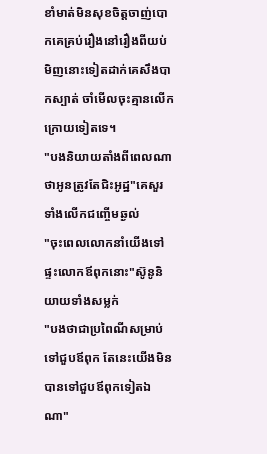ខាំមាត់មិនសុខចិត្តចាញ់បោកគេគ្រប់រឿងនៅរឿងពីយប់មិញនោះទៀតដាក់គេសឹងបាកស្បាត់ ចាំមើលចុះគ្មានលើកក្រោយទៀតទេ។
"បងនិយាយតាំងពីពេលណាថាអូនត្រូវតែជិះអូដ្ឋ"គេសួរទាំងលើកជញ្ចើមឆ្ងល់
"ចុះពេលលោកនាំយើងទៅផ្ទះលោកឪពុកនោះ"ស៊ូនូនិយាយទាំងសម្លក់
"បងថាជាប្រពៃណីសម្រាប់ទៅជួបឪពុក តែនេះយើងមិនបានទៅជួបឪពុកទៀតឯណា"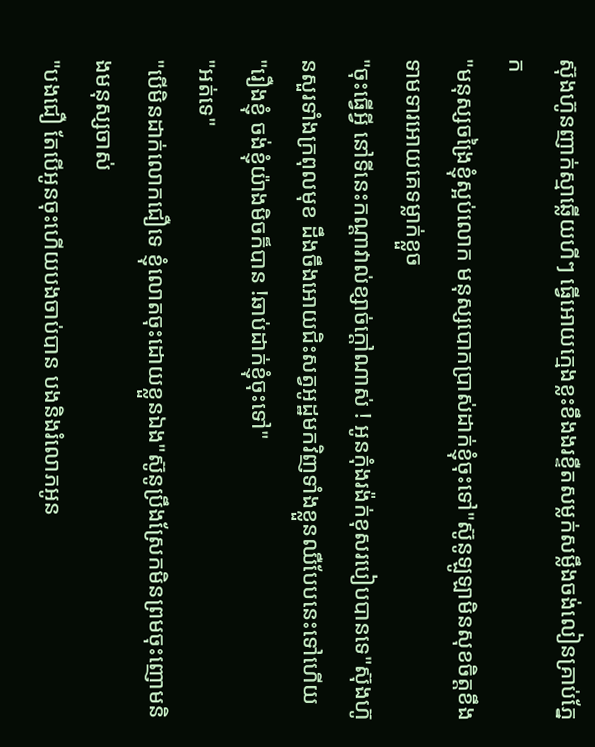ស៊ុងហ៊ូនញាក់ស្មាឆ្លើយហីៗ ធ្វើអោយក្មេងខ្លះខឹងងរខ្ទឺតសម្លក់សម្លឹងចង់លៀនគ្រាប់ភ្នែក
"មនុស្សចង្រៃខ្ញុំស្អប់លោក មនុស្សបោកប្រាស់ដាក់ខ្ញុំចុះទៅ"ស៊ូនូឡូឡាមិនសុខចិត្តខឹងទាមទារអោយគេទម្លាក់ខ្លួច
"ចុះធ្វើអ្វី នៅទីនេះកណ្តាវាល់ខ្សាច់ក្តៅណាស់ ! អូនកុំងរង៉ក់ខុសរបៀបបានទេ"ស៊ុងហ៊ូនសួរទាំងក្រពុលមុខ ដឹងចឹងអោយជិះសត្វអូដ្ឋមកវិញទាំងខ្លួនឈឺបែបនេះទៅហើយ
"រឿងខ្ញុំ ចង់ខ្ញុំយ៉ាងមិចក៏បាន !ឆាប់ដាក់ខ្ញុំចុះទៅ"
"អត់ទេ"
"បើមិនដាក់លោកជឿទេ ខ្ញុំលោតចុះដោយខ្លួនឯង"ស៊ូនូប្រឹងស្រែកមិនព្រមចុះញោមនិងមនុស្សចាស់
"បងជឿ តែបើអូនចុះហើយបងចាប់បាន បងនិងរំលោភអូន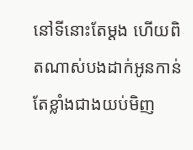នៅទីនោះតែម្តង ហើយពិតណាស់បងដាក់អូនកាន់តែខ្លាំងជាងយប់មិញ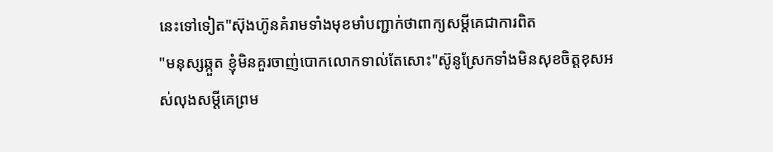នេះទៅទៀត"ស៊ុងហ៊ូនគំរាមទាំងមុខមាំបញ្ជាក់ថាពាក្យសម្តីគេជាការពិត
"មនុស្សឆ្កួត ខ្ញុំមិនគួរចាញ់បោកលោកទាល់តែសោះ"ស៊ូនូស្រែកទាំងមិនសុខចិត្តខុសអស់លុងសម្តីគេព្រម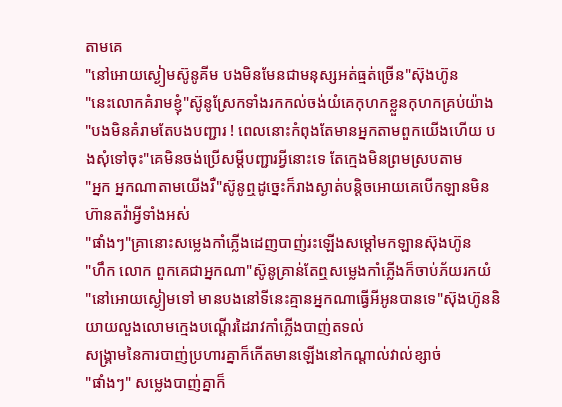តាមគេ
"នៅអោយស្ងៀមស៊ូនូគីម បងមិនមែនជាមនុស្សអត់ធ្មត់ច្រើន"ស៊ុងហ៊ូន
"នេះលោកគំរាមខ្ញុំ"ស៊ូនូស្រែកទាំងរកកល់ចង់យំគេកុហកខ្លួនកុហកគ្រប់យ៉ាង
"បងមិនគំរាមតែបងបញ្ជារ ! ពេលនោះកំពុងតែមានអ្នកតាមពួកយើងហើយ បងសុំទៅចុះ"គេមិនចង់ប្រើសម្តីបញ្ជារអ្វីនោះទេ តែក្មេងមិនព្រមស្របតាម
"អ្នក អ្នកណាតាមយើងរឺ"ស៊ូនូឮដូច្នេះក៏រាងស្ងាត់បន្តិចអោយគេបើកឡានមិនហ៊ានតវ៉ាអ្វីទាំងអស់
"ផាំងៗ"គ្រានោះសម្លេងកាំភ្លើងដេញបាញ់រះឡើងសម្តៅមកឡានស៊ុងហ៊ូន
"ហឹក លោក ពួកគេជាអ្នកណា"ស៊ូនូគ្រាន់តែឮសម្លេងកាំភ្លើងក៏ចាប់ភ័យរកយំ
"នៅអោយស្ងៀមទៅ មានបងនៅទីនេះគ្មានអ្នកណាធ្វើអីអូនបានទេ"ស៊ុងហ៊ូននិយាយលួងលោមក្មេងបណ្តើរដៃរាវកាំភ្លើងបាញ់តទល់
សង្រ្គាមនៃការបាញ់ប្រហារគ្នាក៏កើតមានឡើងនៅកណ្តាល់វាល់ខ្សាច់
"ផាំងៗ" សម្លេងបាញ់គ្នាក៏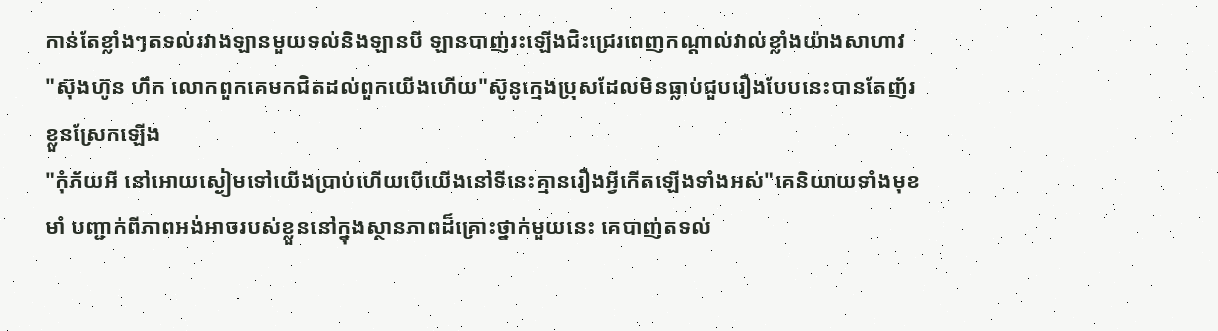កាន់តែខ្លាំងៗតទល់រវាងឡានមួយទល់និងឡានបី ឡានបាញ់រះឡើងជិះជ្រេរពេញកណ្តាល់វាល់ខ្លាំងយ៉ាងសាហាវ
"ស៊ុងហ៊ូន ហឹក លោកពួកគេមកជិតដល់ពួកយើងហើយ"ស៊ូនូក្មេងប្រុសដែលមិនធ្លាប់ជួបរឿងបែបនេះបានតែញ័រខ្លួនស្រែកឡើង
"កុំភ័យអី នៅអោយស្ងៀមទៅយើងប្រាប់ហើយបើយើងនៅទីនេះគ្មានរឿងអ្វីកើតឡើងទាំងអស់"គេនិយាយទាំងមុខមាំ បញ្ជាក់ពីភាពអង់អាចរបស់ខ្លួននៅក្នុងស្ថានភាពដ៏គ្រោះថ្នាក់មួយនេះ គេបាញ់តទល់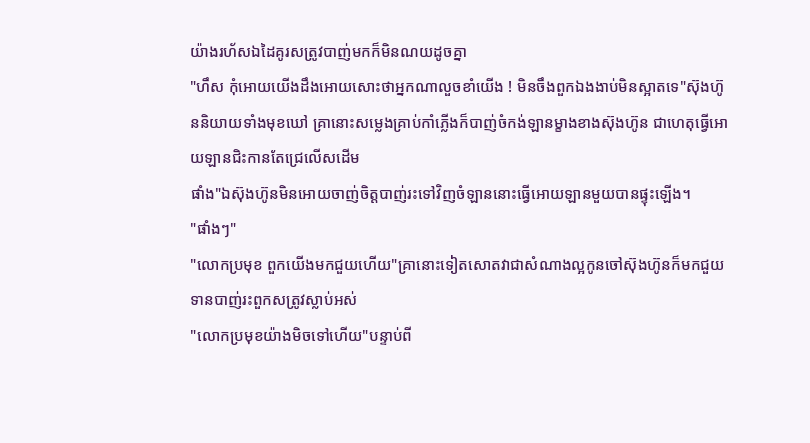យ៉ាងរហ័សឯដៃគូរសត្រូវបាញ់មកក៏មិនណយដូចគ្នា
"ហឹស កុំអោយយើងដឹងអោយសោះថាអ្នកណាលួចខាំយើង ! មិនចឹងពួកឯងងាប់មិនស្អាតទេ"ស៊ុងហ៊ូននិយាយទាំងមុខឃៅ គ្រានោះសម្លេងគ្រាប់កាំភ្លើងក៏បាញ់ចំកង់ឡានម្ខាងខាងស៊ុងហ៊ូន ជាហេតុធ្វើអោយឡានជិះកានតែជ្រេលើសដើម
ផាំង"ឯស៊ុងហ៊ូនមិនអោយចាញ់ចិត្តបាញ់រះទៅវិញចំឡាននោះធ្វើអោយឡានមួយបានផ្ទុះឡើង។
"ផាំងៗ"
"លោកប្រមុខ ពួកយើងមកជួយហើយ"គ្រានោះទៀតសោតវាជាសំណាងល្អកូនចៅស៊ុងហ៊ូនក៏មកជួយទានបាញ់រះពួកសត្រូវស្លាប់អស់
"លោកប្រមុខយ៉ាងមិចទៅហើយ"បន្ទាប់ពី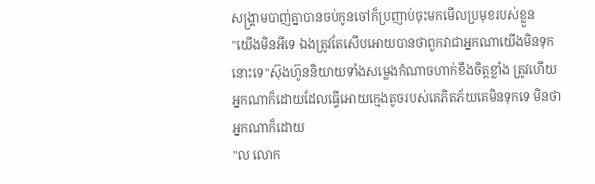សង្រ្គាមបាញ់គ្នាបានចប់កូនចៅក៏ប្រញាប់ចុះមកមើលប្រមុខរបស់ខ្លួន
"យើងមិនអីទេ ឯងត្រូវតែសើបអោយបានថាពួកវាជាអ្នកណាយើងមិនទុកនោះទេ"ស៊ុងហ៊ូននិយាយទាំងសម្លេងកំណាចហាក់ខឹងចិត្តខ្លាំង ត្រូវហើយអ្នកណាក៏ដោយដែលធ្វើអោយក្មេងតូចរបស់គេភិតភ័យគេមិនទុកទេ មិនថាអ្នកណាក៏ដោយ
"ល លោក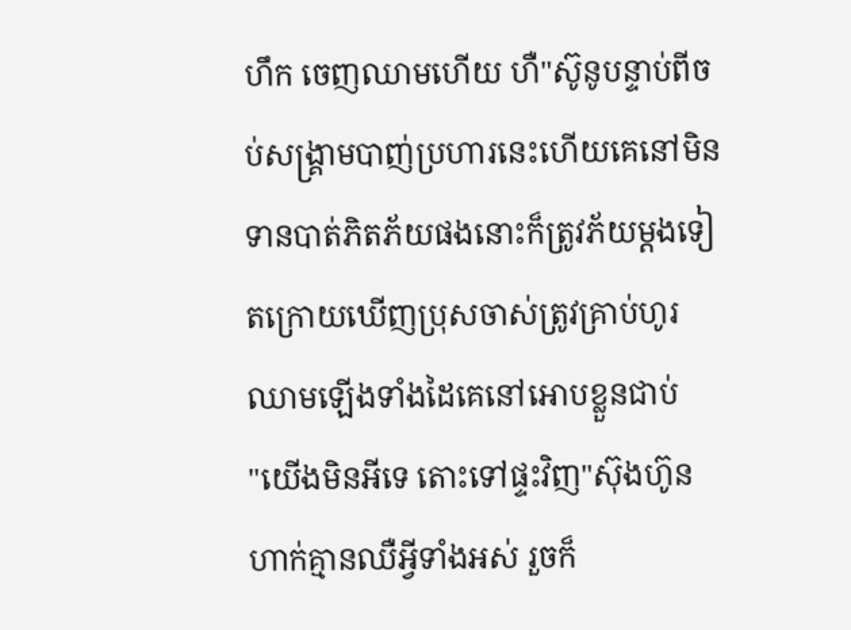ហឹក ចេញឈាមហើយ ហឺ"ស៊ូនូបន្ទាប់ពីចប់សង្រ្គាមបាញ់ប្រហារនេះហើយគេនៅមិនទានបាត់ភិតភ័យផងនោះក៏ត្រូវភ័យម្តងទៀតក្រោយឃើញប្រុសចាស់ត្រូវគ្រាប់ហូរឈាមឡើងទាំងដៃគេនៅអោបខ្លួនជាប់
"យើងមិនអីទេ តោះទៅផ្ទះវិញ"ស៊ុងហ៊ូនហាក់គ្មានឈឺអ្វីទាំងអស់ រួចក៏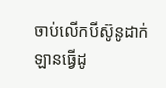ចាប់លើកបីស៊ូនូដាក់ឡានធ្វើដូ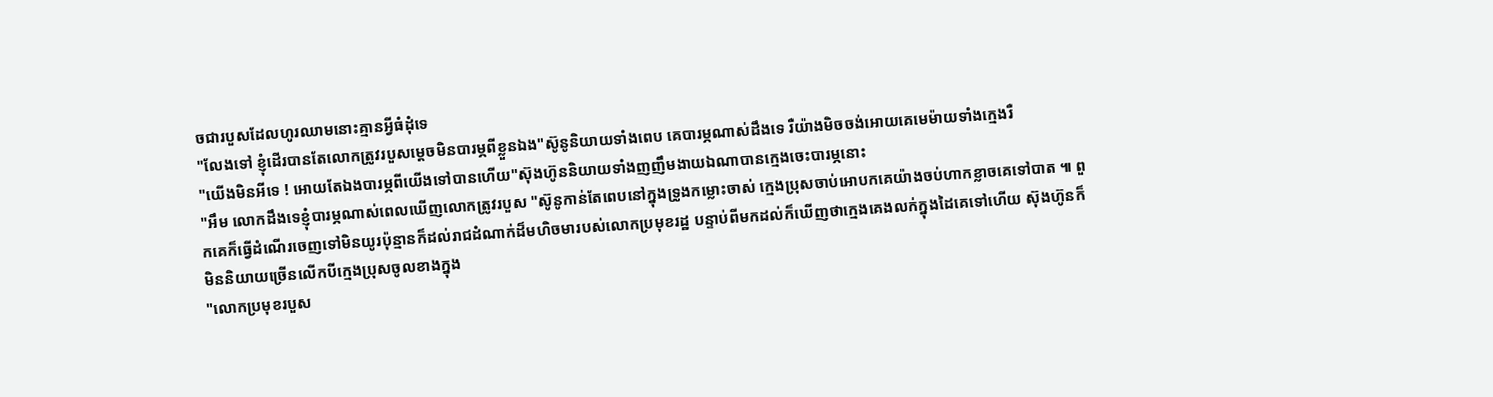ចជារបួសដែលហូរឈាមនោះគ្មានអ្វីធំដុំទេ
"លែងទៅ ខ្ញុំដើរបានតែលោកត្រូវរបួសម្តេចមិនបារម្ភពីខ្លួនឯង"ស៊ូនូនិយាយទាំងពេប គេបារម្ភណាស់ដឹងទេ រឺយ៉ាងមិចចង់អោយគេមេម៉ាយទាំងក្មេងរឺ
"យើងមិនអីទេ ! អោយតែឯងបារម្ភពីយើងទៅបានហើយ"ស៊ុងហ៊ូននិយាយទាំងញញឹមងាយឯណាបានក្មេងចេះបារម្ភនោះ
"អឹម លោកដឹងទេខ្ញុំបារម្ភណាស់ពេលឃើញលោកត្រូវរបួស "ស៊ូនូកាន់តែពេបនៅក្នុងទ្រូងកម្លោះចាស់ ក្មេងប្រុសចាប់អោបកគេយ៉ាងចប់ហាកខ្លាចគេទៅបាត ៕ ពួកគេក៏ធ្វើដំណើរចេញទៅមិនយូរប៉ុន្មានក៏ដល់រាជដំណាក់ដ៏មហិចមារបស់លោកប្រមុខរដ្ឋ បន្ទាប់ពីមកដល់ក៏ឃើញថាក្មេងគេងលក់ក្នុងដៃគេទៅហើយ ស៊ុងហ៊ូនក៏មិននិយាយច្រើនលើកបីក្មេងប្រុសចូលខាងក្នុង
"លោកប្រមុខរបួស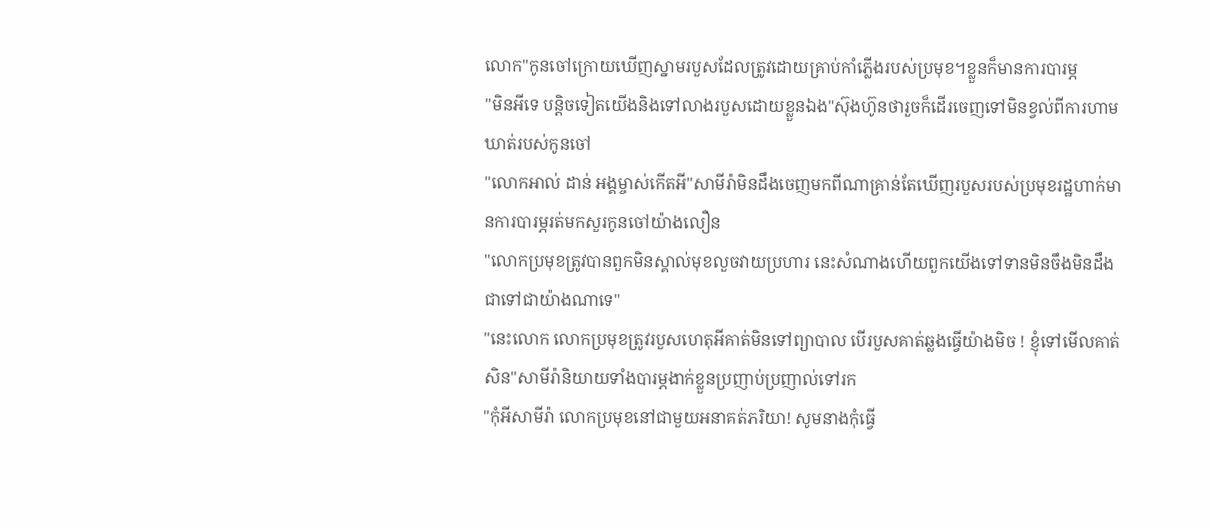លោក"កូនចៅក្រោយឃើញស្នាមរបួសដែលត្រូវដោយគ្រាប់កាំភ្លើងរបស់ប្រមុខ។ខ្លួនក៏មានការបារម្ភ
"មិនអីទេ បន្តិចទៀតយើងនិងទៅលាងរបួសដោយខ្លួនឯង"ស៊ុងហ៊ូនថារួចក៏ដើរចេញទៅមិនខ្វល់ពីការហាមឃាត់របស់កូនចៅ
"លោកអាល់ ដាន់ អង្គម្ចាស់កើតអី"សាមីរ៉ាមិនដឹងចេញមកពីណាគ្រាន់តែឃើញរបួសរបស់ប្រមុខរដ្ឋហាក់មានការបារម្ភរត់មកសួរកូនចៅយ៉ាងលឿន
"លោកប្រមុខត្រូវបានពួកមិនស្គាល់មុខលួចវាយប្រហារ នេះសំណាងហើយពួកយើងទៅទានមិនចឹងមិនដឹងជាទៅជាយ៉ាងណាទេ"
"នេះលោក លោកប្រមុខត្រូវរបួសហេតុអីគាត់មិនទៅព្យាបាល បើរបួសគាត់ឆ្លងធ្វើយ៉ាងមិច ! ខ្ញុំទៅមើលគាត់សិន"សាមីរ៉ានិយាយទាំងបារម្ភងាក់ខ្លួនប្រញាប់ប្រញាល់ទៅរក
"កុំអីសាមីរ៉ា លោកប្រមុខនៅជាមួយអនាគត់ភរិយា! សូមនាងកុំធ្វើ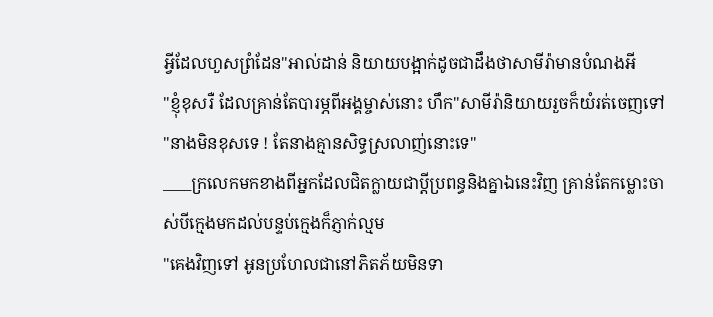អ្វីដែលហួសព្រំដែន"អាល់ដាន់ និយាយបង្អាក់ដូចជាដឹងថាសាមីរ៉ាមានបំណងអី
"ខ្ញុំខុសរឺ ដែលគ្រាន់តែបារម្ភពីអង្គម្ចាស់នោះ ហឹក"សាមីរ៉ានិយាយរួចក៏យំរត់ចេញទៅ
"នាងមិនខុសទេ ! តែនាងគ្មានសិទ្ធស្រលាញ់នោះទេ"
____ក្រលេកមកខាងពីអ្នកដែលជិតក្លាយជាប្តីប្រពន្ធនិងគ្នាឯនេះវិញ គ្រាន់តែកម្លោះចាស់បីក្មេងមកដល់បន្ទប់ក្មេងក៏ភ្ញាក់ល្មម
"គេងវិញទៅ អូនប្រហែលជានៅភិតភ័យមិនទា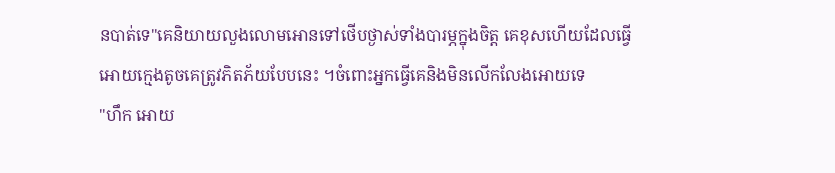នបាត់ទេ"គេនិយាយលួងលោមអោនទៅថើបថ្ងាស់ទាំងបារម្ភក្នុងចិត្ត គេខុសហើយដែលធ្វើអោយក្មេងតូចគេត្រូវភិតភ័យបែបនេះ ។ចំពោះអ្នកធ្វើគេនិងមិនលើកលែងអោយទេ
"ហឹក អោយ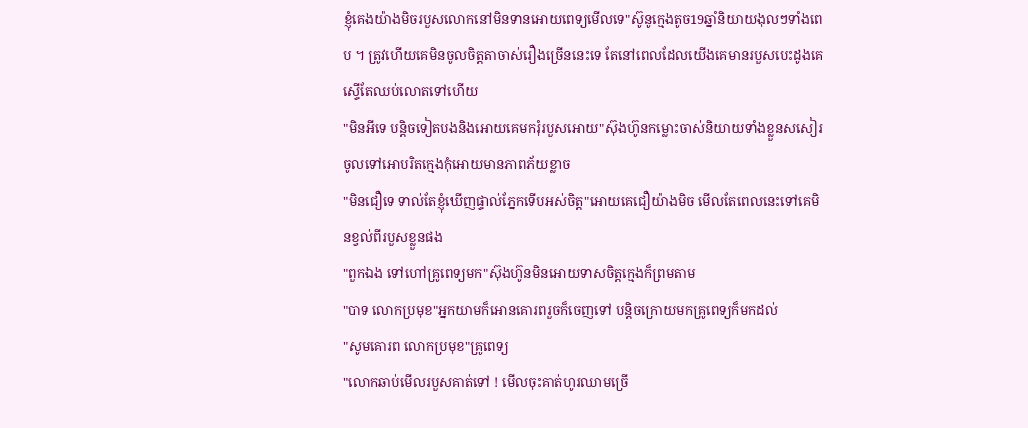ខ្ញុំគេងយ៉ាងមិចរបួសលោកនៅមិនទានអោយពេទ្យមើលទេ"ស៊ូនូក្មេងតូច19ឆ្នាំនិយាយងុលៗទាំងពេប ។ ត្រូវហើយគេមិនចូលចិត្តតាចាស់រឿងច្រើននេះទេ តែនៅពេលដែលយើងគេមានរបួសបេះដូងគេស្ទើតែឈប់លោតទៅហើយ
"មិនអីទេ បន្តិចទៀតបងនិងអោយគេមករុំរបួសអោយ"ស៊ុងហ៊ូនកម្លោះចាស់និយាយទាំងខ្លួនសសៀរចូលទៅអោបរិតក្មេងកុំអោយមានភាពភ័យខ្លាច
"មិនជឿទេ ទាល់តែខ្ញុំឃើញផ្ទាល់ភ្នែកទើបអស់ចិត្ត"អោយគេជឿយ៉ាងមិច មើលតែពេលនេះទៅគេមិនខ្វល់ពីរបួសខ្លួនផង
"ពួកឯង ទៅហៅគ្រូពេទ្យមក"ស៊ុងហ៊ូនមិនអោយទាសចិត្តក្មេងក៏ព្រមតាម
"បាទ លោកប្រមុខ"អ្នកយាមក៏អោនគោរពរួចក៏ចេញទៅ បន្តិចក្រោយមកគ្រូពេទ្យក៏មកដល់
"សូមគោរព លោកប្រមុខ"គ្រូពេទ្យ
"លោកឆាប់មើលរបួសគាត់ទៅ ! មើលចុះគាត់ហូរឈាមច្រើ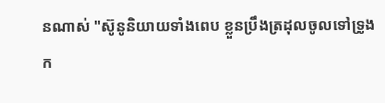នណាស់ "ស៊ូនូនិយាយទាំងពេប ខ្លួនប្រឹងត្រដុលចូលទៅទ្រូងក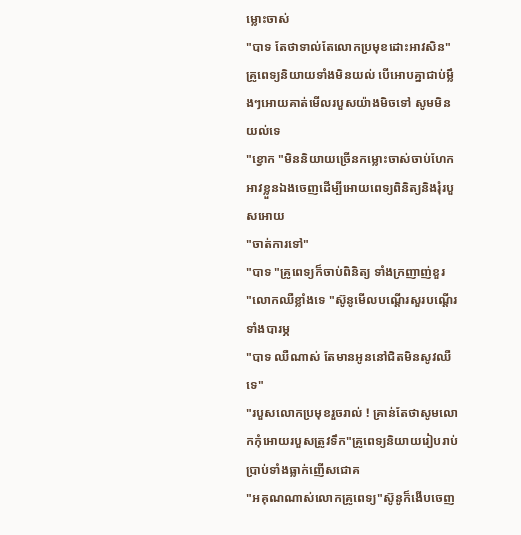ម្លោះចាស់
"បាទ តែថាទាល់តែលោកប្រមុខដោះអាវសិន"គ្រូពេទ្យនិយាយទាំងមិនយល់ បើអោបគ្នាជាប់ម្លឹងៗអោយគាត់មើលរបួសយ៉ាងមិចទៅ សូមមិនយល់ទេ
"ខ្វោក "មិននិយាយច្រើនកម្លោះចាស់ចាប់ហែកអាវខ្លួនឯងចេញដើម្បីអោយពេទ្យពិនិត្យនិងរុំរបួសអោយ
"ចាត់ការទៅ"
"បាទ "គ្រូពេទ្យក៏ចាប់ពិនិត្យ ទាំងក្រញាញ់ខួរ
"លោកឈឺខ្លាំងទេ "ស៊ូនូមើលបណ្តើរសួរបណ្តើរទាំងបារម្ភ
"បាទ ឈឺណាស់ តែមានអូននៅជិតមិនសូវឈឺទេ"
"របួសលោកប្រមុខរួចរាល់ ! គ្រាន់តែថាសូមលោកកុំអោយរបួសត្រូវទឹក"គ្រូពេទ្យនិយាយរៀបរាប់ប្រាប់ទាំងធ្លាក់ញើសជោគ
"អគុណណាស់លោកគ្រូពេទ្យ"ស៊ូនូក៏ងើបចេញ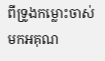ពីទ្រូងកម្លោះចាស់មកអគុណ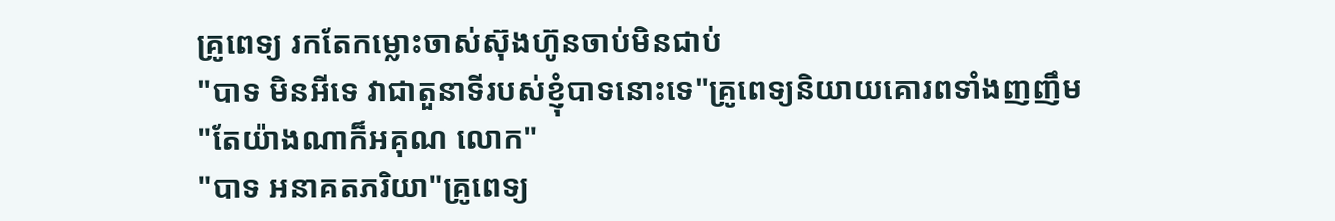គ្រូពេទ្យ រកតែកម្លោះចាស់ស៊ុងហ៊ូនចាប់មិនជាប់
"បាទ មិនអីទេ វាជាតួនាទីរបស់ខ្ញុំបាទនោះទេ"គ្រូពេទ្យនិយាយគោរពទាំងញញឹម
"តែយ៉ាងណាក៏អគុណ លោក"
"បាទ អនាគតភរិយា"គ្រូពេទ្យ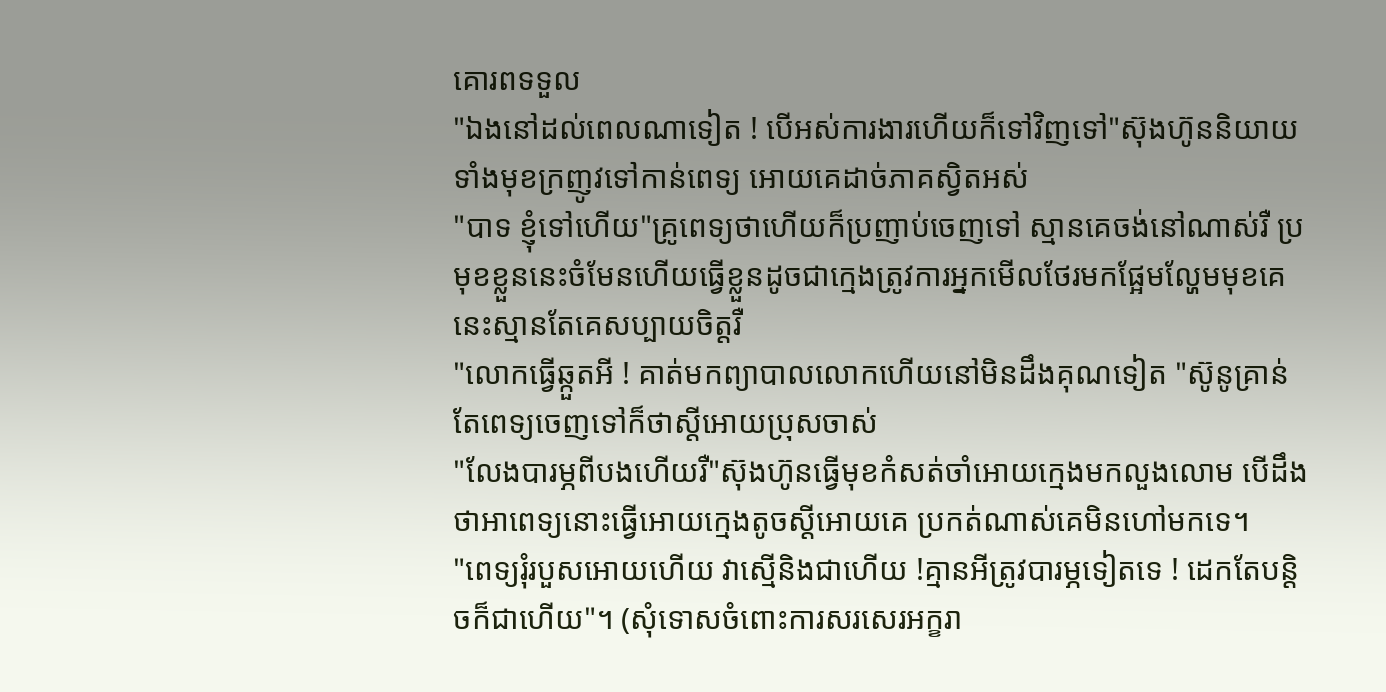គោរពទទួល
"ឯងនៅដល់ពេលណាទៀត ! បើអស់ការងារហើយក៏ទៅវិញទៅ"ស៊ុងហ៊ូននិយាយទាំងមុខក្រញូវទៅកាន់ពេទ្យ អោយគេដាច់ភាគស្វិតអស់
"បាទ ខ្ញុំទៅហើយ"គ្រូពេទ្យថាហើយក៏ប្រញាប់ចេញទៅ ស្មានគេចង់នៅណាស់រឺ ប្រមុខខ្លួននេះចំមែនហើយធ្វើខ្លួនដូចជាក្មេងត្រូវការអ្នកមើលថែរមកផ្អែមល្ហែមមុខគេនេះស្មានតែគេសប្បាយចិត្តរឺ
"លោកធ្វើឆ្កួតអី ! គាត់មកព្យាបាលលោកហើយនៅមិនដឹងគុណទៀត "ស៊ូនូគ្រាន់តែពេទ្យចេញទៅក៏ថាស្តីអោយប្រុសចាស់
"លែងបារម្ភពីបងហើយរឺ"ស៊ុងហ៊ូនធ្វើមុខកំសត់ចាំអោយក្មេងមកលួងលោម បើដឹងថាអាពេទ្យនោះធ្វើអោយក្មេងតូចស្តីអោយគេ ប្រកត់ណាស់គេមិនហៅមកទេ។
"ពេទ្យរុំរបួសអោយហើយ វាស្មើនិងជាហើយ !គ្មានអីត្រូវបារម្ភទៀតទេ ! ដេកតែបន្តិចក៏ជាហើយ"។ (សុំទោសចំពោះការសរសេរអក្ខរា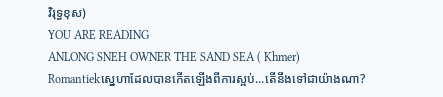វិរុទ្ធខុស)
YOU ARE READING
ANLONG SNEH OWNER THE SAND SEA ( Khmer)
Romantiekស្នេហាដែលបានកើតឡើងពីការស្អប់...តើនឹងទៅជាយ៉ាងណា?